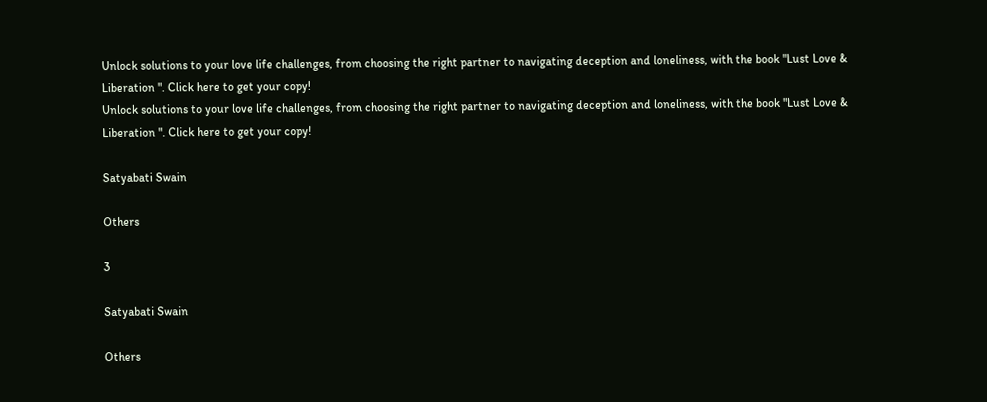Unlock solutions to your love life challenges, from choosing the right partner to navigating deception and loneliness, with the book "Lust Love & Liberation ". Click here to get your copy!
Unlock solutions to your love life challenges, from choosing the right partner to navigating deception and loneliness, with the book "Lust Love & Liberation ". Click here to get your copy!

Satyabati Swain

Others

3

Satyabati Swain

Others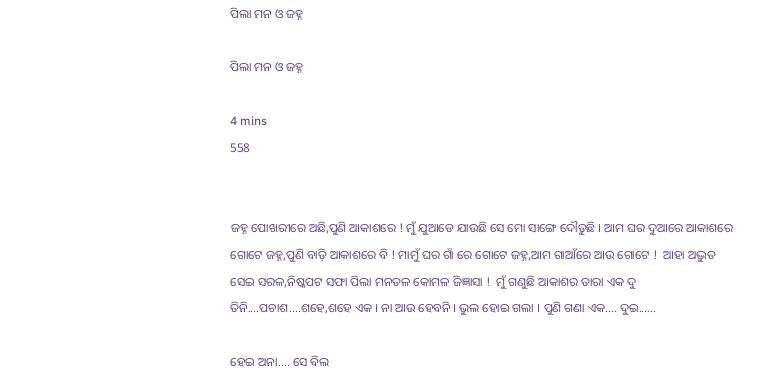ପିଲା ମନ ଓ ଜହ୍ନ

ପିଲା ମନ ଓ ଜହ୍ନ

4 mins
558


ଜହ୍ନ ପୋଖରୀରେ ଅଛି,ପୁଣି ଆକାଶରେ ! ମୁଁ ଯୁଆଡେ ଯାଉଛି ସେ ମୋ ସାଙ୍ଗେ ଦୌଡୁଛି । ଆମ ଘର ଦୁଆରେ ଆକାଶରେ ଗୋଟେ ଜହ୍ନ,ପୁଣି ବାଡ଼ି ଆକାଶରେ ବି ! ମାମୁଁ ଘର ଗାଁ ରେ ଗୋଟେ ଜହ୍ନ,ଆମ ଗାଆଁରେ ଆଉ ଗୋଟେ !  ଆହା ଅଦ୍ଭୁତ ସେଇ ସରଳ,ନିଷ୍କପଟ ସଫା ପିଲା ମନତଳ କୋମଳ ଜିଜ୍ଞାସା !  ମୁଁ ଗଣୁଛି ଆକାଶର ତାରା ଏକ ଦୁ ତିନି....ପଚାଶ....ଶହେ,ଶହେ ଏକ । ନା ଆଉ ହେବନି । ଭୁଲ ହୋଇ ଗଲା । ପୁଣି ଗଣା ଏକ.... ଦୁଇ......

ହେଇ ଅନା.... ସେ ବିଲ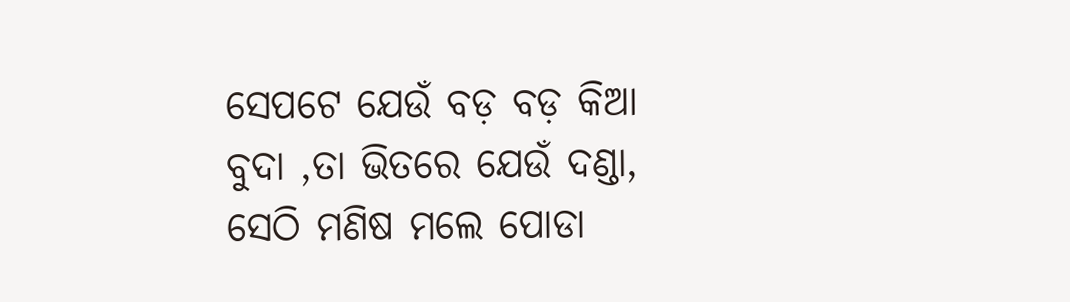ସେପଟେ ଯେଉଁ ବଡ଼ ବଡ଼ କିଆ ବୁଦା ,ତା ଭିତରେ ଯେଉଁ ଦଣ୍ଡା, ସେଠି ମଣିଷ ମଲେ ପୋଡା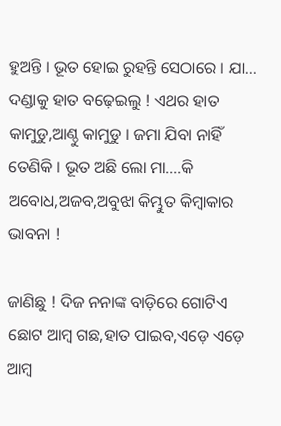ହୁଅନ୍ତି । ଭୂତ ହୋଇ ରୁହନ୍ତି ସେଠାରେ । ଯା... ଦଣ୍ଡାକୁ ହାତ ବଢ଼େଇଲୁ ! ଏଥର ହାତ କାମୁଡୁ,ଆଣ୍ଠୁ କାମୁଡୁ । ଜମା ଯିବା ନାହିଁ ତେଣିକି । ଭୂତ ଅଛି ଲୋ ମା....କି ଅବୋଧ,ଅଜବ,ଅବୁଝା କିମ୍ଭୁତ କିମ୍ବାକାର ଭାବନା !

ଜାଣିଛୁ ! ଦିଜ ନନାଙ୍କ ବାଡ଼ିରେ ଗୋଟିଏ ଛୋଟ ଆମ୍ବ ଗଛ,ହାତ ପାଇବ,ଏଡ଼େ ଏଡ଼େ ଆମ୍ବ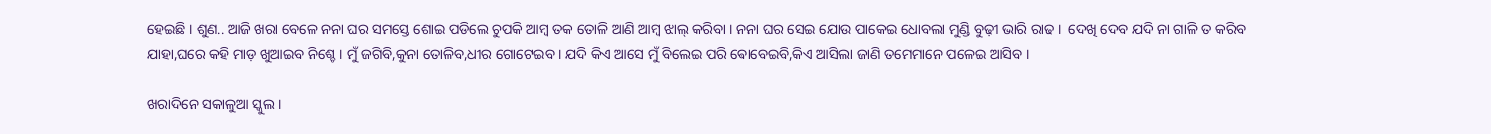ହେଇଛି । ଶୁଣ.. ଆଜି ଖରା ବେଳେ ନନା ଘର ସମସ୍ତେ ଶୋଇ ପଡିଲେ ଚୁପକି ଆମ୍ବ ତକ ତୋଳି ଆଣି ଆମ୍ବ ଝାଲ୍ କରିବା । ନନା ଘର ସେଇ ଯୋଉ ପାକେଇ ଧୋବଲା ମୁଣ୍ଡି ବୁଢ଼ୀ ଭାରି ରାଢ ।  ଦେଖି ଦେବ ଯଦି ନା ଗାଳି ତ କରିବ ଯାହା,ଘରେ କହି ମାଡ଼ ଖୁଆଇବ ନିଶ୍ଚେ । ମୁଁ ଜଗିବି,କୁନା ତୋଳିବ,ଧୀର ଗୋଟେଇବ । ଯଦି କିଏ ଆସେ ମୁଁ ବିଲେଇ ପରି ଵୋବେଇବି,କିଏ ଆସିଲା ଜାଣି ତମେମାନେ ପଳେଇ ଆସିବ ।

ଖରାଦିନେ ସକାଳୁଆ ସ୍କୁଲ ।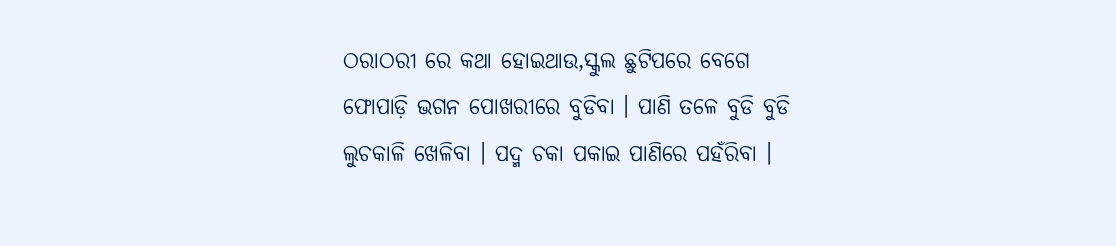ଠରାଠରୀ ରେ କଥା ହୋଇଥାଉ,ସ୍କୁଲ ଛୁଟିପରେ ବେଗେ ଫୋପାଡ଼ି ଭଗନ ପୋଖରୀରେ ବୁଡିବା । ପାଣି ତଳେ ବୁଡି ବୁଡି ଲୁଚକାଳି ଖେଳିବା । ପଦ୍ମ ଚକା ପକାଇ ପାଣିରେ ପହଁରିବା ।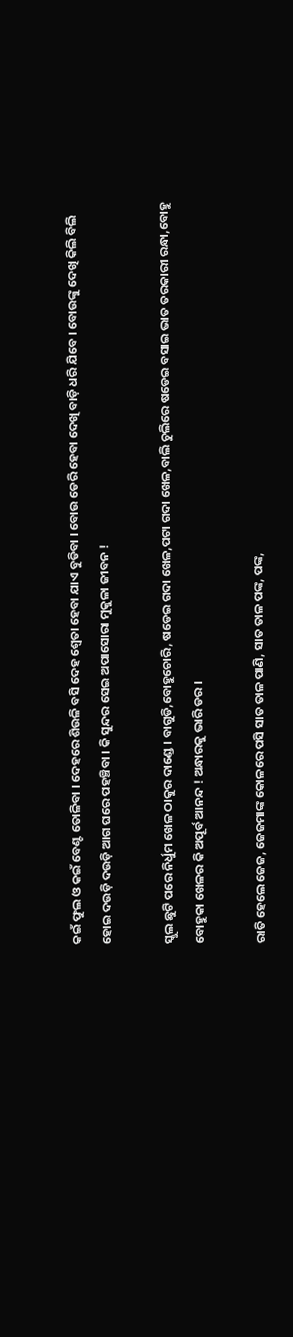କଇଁ ଫୁଲ ଓ କଇଁ ବେଣ୍ଟ ତୋଳିବା । ଦେହରେ ଶିଉଳି ବସି ଦେହ ଶ୍ୱେତା ହେବା ଯାଏ ବୁଡିବା । ବୋଉ ଡେରି ହେବା ଦେଖି ବାଡ଼ି ଧରି ଯିବେ । ବୋଉଙ୍କୁ ଦେଖି କିଲି ବିଲି ହୋଇ ଦଉଡ଼ି ଦଉଡ଼ି ଆଗ ଘରେ ପହଞ୍ଚିବା । କି ସୁନ୍ଦର ସେଇ ଅପାସୋରା ମୁକୁଳା ଜୀବନ !

ସ୍କୁଲ ଛୁଟି ପରେ ନିର୍ଧୁମ ଖେଳ ଠାକୁର ଦାଣ୍ଡେ । ବାଗୁଡି,ବୋହୁଚୋରି, ଷଡେଇ ଗଦା ଖେଳ,ପଟା ଗଦା ଖେଳ,ବାଲି ଚୁଲିରେ ଷଡେଇ ବସାଇ ଭାତ ତରକାରୀ ରନ୍ଧା,ବୋହୁ ବୋହୁକା ଖେଳର କି ଅପୂର୍ବ ଆନନ୍ଦ ! ଅନ୍ଧାରକୁ ଭାରି ଡର ।

ରାତି ହେଲେ ଜେଜ, ଜେଜମାଙ୍କ କୋଳରେ ପସି ସାତ ତାଳ ପାଣି, ସାତ ତାଳ ପଙ୍କ, ପଙ୍କ,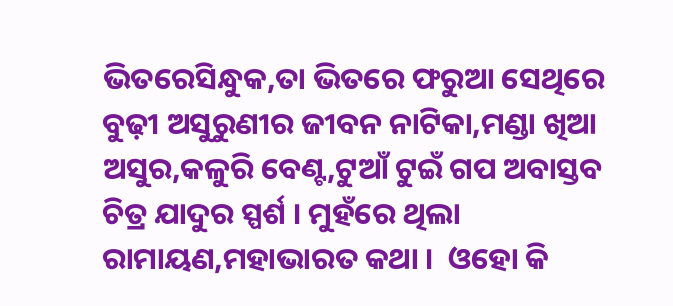ଭିତରେସିନ୍ଧୁକ,ତା ଭିତରେ ଫରୁଆ ସେଥିରେ ବୁଢ଼ୀ ଅସୁରୁଣୀର ଜୀବନ ନାଟିକା,ମଣ୍ଡା ଖିଆ ଅସୁର,କଳୁରି ବେଣ୍ଟ,ଟୁଆଁ ଟୁଇଁ ଗପ ଅବାସ୍ତବ ଚିତ୍ର ଯାଦୁର ସ୍ପର୍ଶ । ମୁହଁରେ ଥିଲା ରାମାୟଣ,ମହାଭାରତ କଥା ।  ଓହୋ କି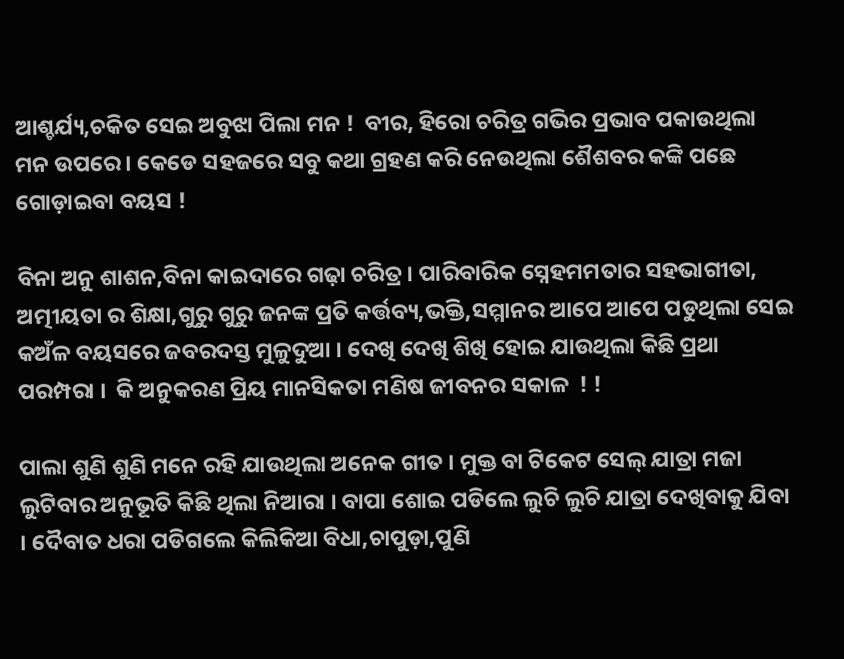ଆଶ୍ଚର୍ଯ୍ୟ,ଚକିତ ସେଇ ଅବୁଝା ପିଲା ମନ !  ବୀର, ହିରୋ ଚରିତ୍ର ଗଭିର ପ୍ରଭାବ ପକାଉଥିଲା ମନ ଉପରେ । କେଡେ ସହଜରେ ସବୁ କଥା ଗ୍ରହଣ କରି ନେଉଥିଲା ଶୈଶବର କଙ୍କି ପଛେ ଗୋଡ଼ାଇବା ବୟସ !

ବିନା ଅନୁ ଶାଶନ,ବିନା କାଇଦାରେ ଗଢ଼ା ଚରିତ୍ର । ପାରିବାରିକ ସ୍ନେହମମତାର ସହଭାଗୀତା, ଅତ୍ମୀୟତା ର ଶିକ୍ଷା,ଗୁରୁ ଗୁରୁ ଜନଙ୍କ ପ୍ରତି କର୍ତ୍ତବ୍ୟ,ଭକ୍ତି,ସମ୍ମାନର ଆପେ ଆପେ ପଡୁଥିଲା ସେଇ କଅଁଳ ବୟସରେ ଜବରଦସ୍ତ ମୁଳୁଦୁଆ । ଦେଖି ଦେଖି ଶିଖି ହୋଇ ଯାଉଥିଲା କିଛି ପ୍ରଥା ପରମ୍ପରା ।  କି ଅନୁକରଣ ପ୍ରିୟ ମାନସିକତା ମଣିଷ ଜୀବନର ସକାଳ  ! !

ପାଲା ଶୁଣି ଶୁଣି ମନେ ରହି ଯାଉଥିଲା ଅନେକ ଗୀତ । ମୁକ୍ତ ବା ଟିକେଟ ସେଲ୍ ଯାତ୍ରା ମଜା ଲୁଟିବାର ଅନୁଭୂତି କିଛି ଥିଲା ନିଆରା । ବାପା ଶୋଇ ପଡିଲେ ଲୁଚି ଲୁଚି ଯାତ୍ରା ଦେଖିବାକୁ ଯିବା । ଦୈବାତ ଧରା ପଡିଗଲେ କିଲିକିଆ ବିଧା,ଚାପୁଡ଼ା,ପୁଣି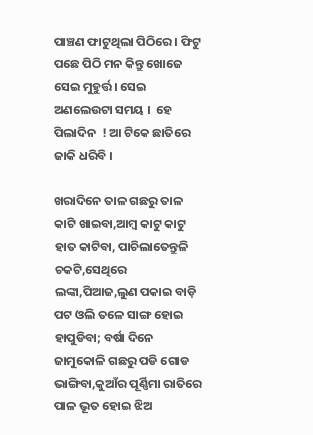ପାଞ୍ଚଣ ଫାଟୁଥିଲା ପିଠିରେ । ଫିଟୁ ପଛେ ପିଠି ମନ କିନ୍ତୁ ଖୋଜେ ସେଇ ମୁହୁର୍ତ୍ତ । ସେଇ ଅଣଲେଉଟା ସମୟ ।  ହେ ପିଲାଦିନ  ! ଆ ଟିକେ ଛାତିରେ ଜାକି ଧରିବି ।

ଖରାଦିନେ ତାଳ ଗଛରୁ ତାଳ କାଟି ଖାଇବା,ଆମ୍ବ କାଟୁ କାଟୁ ହାତ କାଟିବା, ପାଚିଲାତେନ୍ତୁଳି ଚକଟି,ସେଥିରେ ଲଙ୍କା,ପିଆଜ,ଲୁଣ ପକାଇ ବାଡ଼ି ପଟ ଓଲି ତଳେ ସାଙ୍ଗ ହୋଇ ହାପୁଡିବା; ବର୍ଷା ଦିନେ ଜାମୁକୋଳି ଗଛରୁ ପଡି ଗୋଡ ଭାଙ୍ଗିବା,କୁଆଁର ପୂର୍ଣ୍ଣିମା ରାତିରେ ପାଳ ଭୂତ ହୋଇ ଝିଅ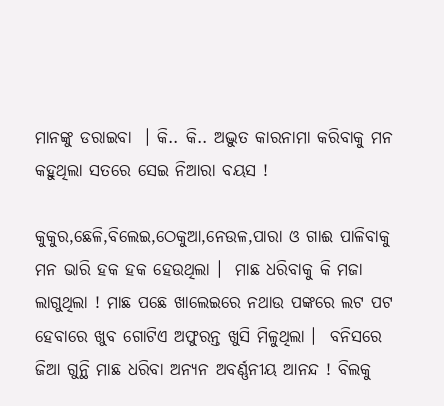ମାନଙ୍କୁ ଡରାଇବା  । କି.. କି.. ଅଦ୍ଭୁତ କାରନାମା କରିବାକୁ ମନ କହୁଥିଲା ସତରେ ସେଇ ନିଆରା ବୟସ !

କୁକୁର,ଛେଳି,ବିଲେଇ,ଠେକୁଆ,ନେଉଳ,ପାରା ଓ ଗାଈ ପାଳିବାକୁ ମନ ଭାରି ହକ ହକ ହେଉଥିଲା ।  ମାଛ ଧରିବାକୁ କି ମଜା ଲାଗୁଥିଲା ! ମାଛ ପଛେ ଖାଲେଇରେ ନଥାଉ ପଙ୍କରେ ଲଟ ପଟ ହେବାରେ ଖୁବ ଗୋଟିଏ ଅଫୁରନ୍ତ ଖୁସି ମିଳୁଥିଲା ।  ବନିସରେ ଜିଆ ଗୁନ୍ଥି ମାଛ ଧରିବା ଅନ୍ୟନ ଅବର୍ଣ୍ଣନୀୟ ଆନନ୍ଦ ! ବିଲକୁ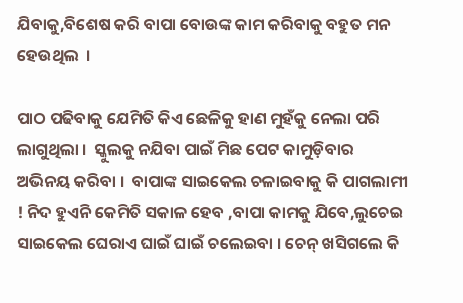ଯିବାକୁ,ବିଶେଷ କରି ବାପା ବୋଉଙ୍କ କାମ କରିବାକୁ ବହୁତ ମନ ହେଉଥିଲ  ।

ପାଠ ପଢିବାକୁ ଯେମିତି କିଏ ଛେଳିକୁ ହାଣ ମୁହଁକୁ ନେଲା ପରି ଲାଗୁଥିଲା ।  ସ୍କୁଲକୁ ନଯିବା ପାଇଁ ମିଛ ପେଟ କାମୁଡ଼ିବାର ଅଭିନୟ କରିବା ।  ବାପାଙ୍କ ସାଇକେଲ ଚଳାଇବାକୁ କି ପାଗଲାମୀ ! ନିଦ ହୁଏନି କେମିତି ସକାଳ ହେବ ,ବାପା କାମକୁ ଯିବେ,ଲୁଚେଇ ସାଇକେଲ ଘେରାଏ ଘାଇଁ ଘାଇଁ ଚଲେଇବା । ଚେନ୍ ଖସିଗଲେ କି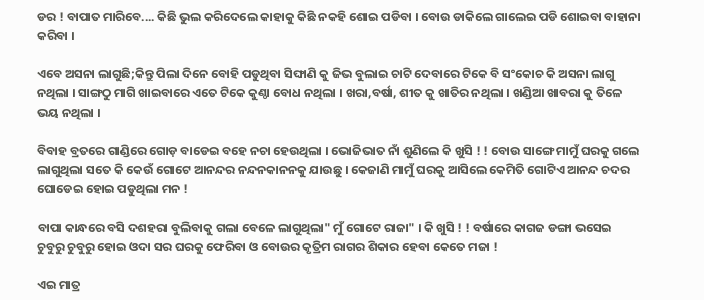ଡର ! ବାପାତ ମାରିବେ.... କିଛି ଭୁଲ କରିଦେଲେ କାହାକୁ କିଛି ନକହି ଶୋଇ ପଡିବା । ବୋଉ ଡାକିଲେ ଗାଲେଇ ପଡି ଶୋଇବା ବାହାନା କରିବା ।

ଏବେ ଅସନା ଲାଗୁଛି;କିନ୍ତୁ ପିଲା ଦିନେ ବୋହି ପଡୁଥିବା ସିଙ୍ଘାଣି କୁ ଜିଭ ବୁଲାଇ ଚାଟି ଦେବାରେ ଟିକେ ବି ସଂକୋଚ କି ଅସନା ଲାଗୁ ନଥିଲା । ସାଙ୍ଗଠୁ ମାଗି ଖାଇବାରେ ଏତେ ଟିକେ କୁଣ୍ଠା ବୋଧ ନଥିଲା । ଖରା,ବର୍ଷା, ଶୀତ କୁ ଖାତିର ନଥିଲା । ଖଣ୍ଡିଆ ଖାବରା କୁ ତିଳେ ଭୟ ନଥିଲା ।

ବିବାହ ବ୍ରତରେ ଗାଣ୍ଡିରେ ଗୋଡ଼ ବାଡେଇ ବହେ ନଚା ହେଉଥିଲା । ଭୋଜିଭାତ ନାଁ ଶୁଣିଲେ କି ଖୁସି ! ! ବୋଉ ସାଙ୍ଗେ ମାମୁଁ ଘରକୁ ଗଲେ ଲାଗୁଥିଲା ସତେ କି କେଉଁ ଗୋଟେ ଆନନ୍ଦର ନନ୍ଦନକାନନକୁ ଯାଉଛୁ । କେଜାଣି ମାମୁଁ ଘରକୁ ଆସିଲେ କେମିତି ଗୋଟିଏ ଆନନ୍ଦ ଚଦର ଘୋଡେଇ ହୋଇ ପଡୁଥିଲା ମନ !

ବାପା କାନ୍ଧରେ ବସି ଦଶହରା ବୁଲିବାକୁ ଗଲା ବେଳେ ଲାଗୁଥିଲା" ମୁଁ ଗୋଟେ ରାଜା" । କି ଖୁସି ! ! ବର୍ଷାରେ କାଗଜ ଡଙ୍ଗା ଭସେଇ ଚୁବୁରୁ ଚୁବୁରୁ ହୋଇ ଓଦା ସର ଘରକୁ ଫେରିବା ଓ ବୋଉର କୃତ୍ରିମ ରାଗର ଶିକାର ହେବା କେତେ ମଜା !

ଏଇ ମାତ୍ର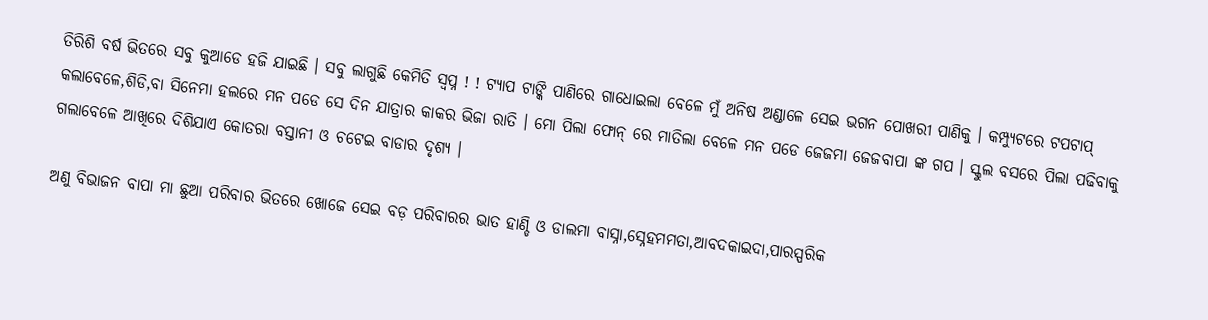ତିରିଶି ବର୍ଷ ଭିତରେ ସବୁ କୁଆଡେ ହଜି ଯାଇଛି । ସବୁ ଲାଗୁଛି କେମିତି ସ୍ବପ୍ନ ! ! ଟ୍ୟାପ ଟାଙ୍କି ପାଣିରେ ଗାଧୋଇଲା ବେଳେ ମୁଁ ଅନିଷ ଅଣ୍ଡାଳେ ସେଇ ଭଗନ ପୋଖରୀ ପାଣିକୁ । କମ୍ପ୍ୟୁଟରେ ଟପଟାପ୍ କଲାବେଳେ,ଶିଡି,ବା ସିନେମା ହଲରେ ମନ ପଡେ ସେ ଦିନ ଯାତ୍ରାର କାକର ଭିଜା ରାତି । ମୋ ପିଲା ଫୋନ୍ ରେ ମାତିଲା ବେଳେ ମନ ପଡେ ଜେଜମା ଜେଜବାପା ଙ୍କ ଗପ । ସ୍କୁଲ ବସରେ ପିଲା ପଢିବାକୁ ଗଲାବେଳେ ଆଖିରେ ଦିଶିଯାଏ କୋତରା ବସ୍ତାନୀ ଓ ଚଟେଇ ବାଡାର ଦୃଶ୍ୟ ।

ଅଣୁ ବିଭାଜନ ବାପା ମା ଛୁଆ ପରିବାର ଭିତରେ ଖୋଜେ ସେଇ ବଡ଼ ପରିବାରର ଭାତ ହାଣ୍ଡି ଓ ଡାଲମା ବାସ୍ନା,ସ୍ନେହମମତା,ଆବଦକାଇଦା,ପାରସ୍ପରିକ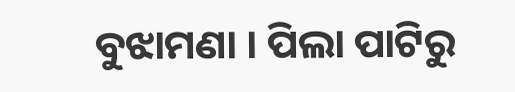ବୁଝାମଣା । ପିଲା ପାଟିରୁ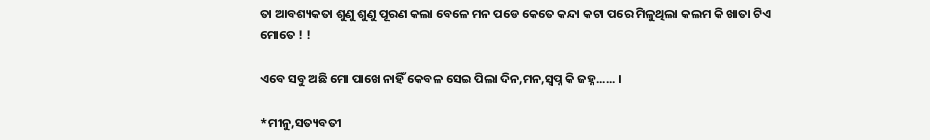ତା ଆବଶ୍ୟକତା ଶୁଣୁ ଶୁଣୁ ପୂରଣ କଲା ବେଳେ ମନ ପଡେ କେତେ କନ୍ଦା କଟା ପରେ ମିଳୁଥିଲା କଲମ କି ଖାତା ଟିଏ ମୋତେ ! !

ଏବେ ସବୁ ଅଛି ମୋ ପାଖେ ନାହିଁ କେବଳ ସେଇ ପିଲା ଦିନ,ମନ,ସ୍ବପ୍ନ କି ଜହ୍ନ...... ।

*ମୀନୁ,ସତ୍ୟବତୀ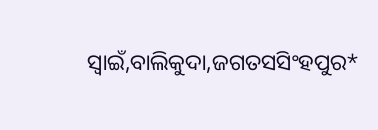ସ୍ଵାଇଁ,ବାଲିକୁଦା,ଜଗତସସିଂହପୁର*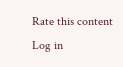Rate this content
Log in